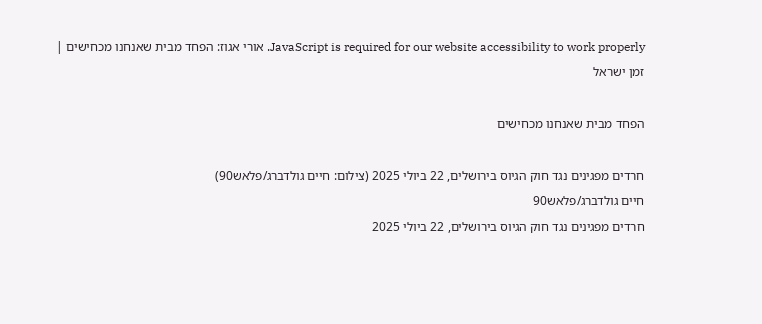JavaScript is required for our website accessibility to work properly. אורי אגוז: הפחד מבית שאנחנו מכחישים | זמן ישראל

הפחד מבית שאנחנו מכחישים

חרדים מפגינים נגד חוק הגיוס בירושלים, 22 ביולי 2025 (צילום: חיים גולדברג/פלאש90)
חיים גולדברג/פלאש90
חרדים מפגינים נגד חוק הגיוס בירושלים, 22 ביולי 2025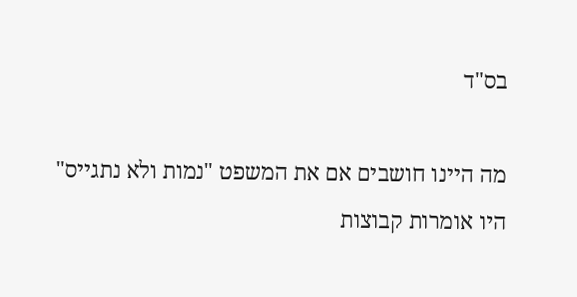בס"ד

מה היינו חושבים אם את המשפט "נמות ולא נתגייס" היו אומרות קבוצות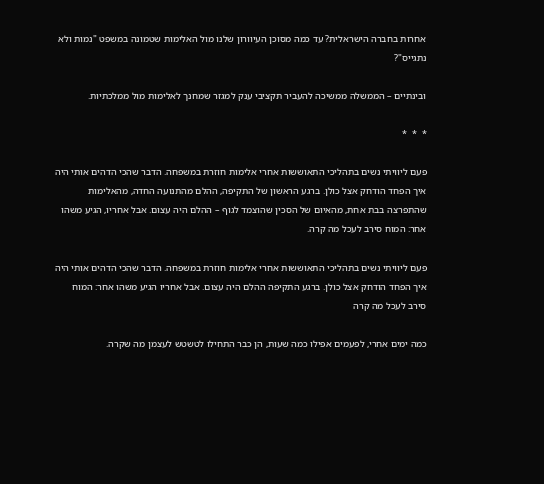אחרות בחברה הישראלית? עד כמה מסוכן העיוורון שלנו מול האלימות שטמונה במשפט "נמות ולא נתגייס"?

ובינתיים – הממשלה ממשיכה להעביר תקציבי ענק למגזר שמחנך לאלימות מול ממלכתיות.

*  *  *

פעם ליוויתי נשים בתהליכי התאוששות אחרי אלימות חוזרת במשפחה. הדבר שהכי הדהים אותי היה איך הפחד הודחק אצל כולן. ברגע הראשון של התקיפה, ההלם מהתנועה החדה, מהאלימות שהתפרצה בבת אחת, מהאיום של הסכין שהוצמד לגוף – ההלם היה עצום. אבל אחריו, הגיע משהו אחר: המוח סירב לעכל מה קרה.

פעם ליוויתי נשים בתהליכי התאוששות אחרי אלימות חוזרת במשפחה. הדבר שהכי הדהים אותי היה איך הפחד הודחק אצל כולן. ברגע התקיפה ההלם היה עצום. אבל אחריו הגיע משהו אחר: המוח סירב לעכל מה קרה

כמה ימים אחרי, לפעמים אפילו כמה שעות, הן כבר התחילו לטשטש לעצמן מה שקרה.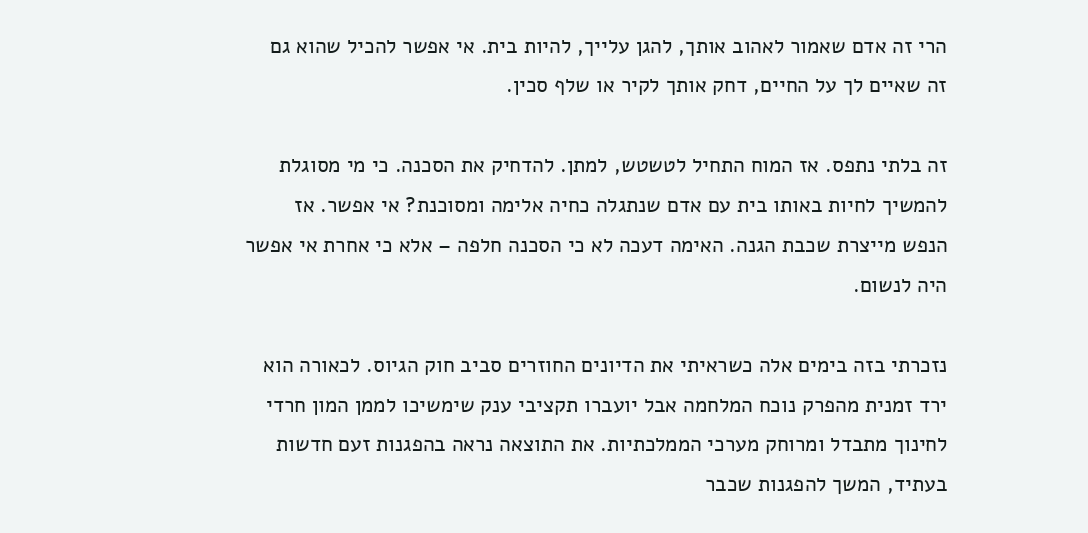הרי זה אדם שאמור לאהוב אותך, להגן עלייך, להיות בית. אי אפשר להכיל שהוא גם זה שאיים לך על החיים, דחק אותך לקיר או שלף סכין.

זה בלתי נתפס. אז המוח התחיל לטשטש, למתן. להדחיק את הסכנה. כי מי מסוגלת להמשיך לחיות באותו בית עם אדם שנתגלה כחיה אלימה ומסוכנת? אי אפשר. אז הנפש מייצרת שכבת הגנה. האימה דעכה לא כי הסכנה חלפה – אלא כי אחרת אי אפשר היה לנשום.

נזכרתי בזה בימים אלה כשראיתי את הדיונים החוזרים סביב חוק הגיוס. לכאורה הוא ירד זמנית מהפרק נוכח המלחמה אבל יועברו תקציבי ענק שימשיכו לממן המון חרדי לחינוך מתבדל ומרוחק מערכי הממלכתיות. את התוצאה נראה בהפגנות זעם חדשות בעתיד, המשך להפגנות שכבר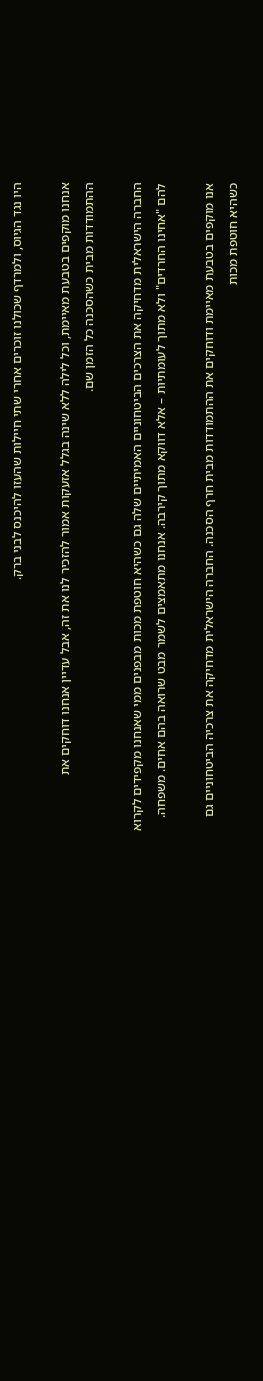היו נגד הגיוס, ולמרדף שכולנו זוכרים אחרי שתי חיילות שהעזו להיכנס לבני ברק.

אנחנו מוקפים בטבעת מאיימת, וכל לילה ללא שינה בגלל אזעקות אמור להזכיר לנו את זה, אבל עדיין אנחנו דוחקים את ההתמודדות מבית כשהסכנה כל הזמן שם.

החברה הישראלית מדחיקה את הצרכים הביטחוניים האמיתיים שלה גם כשהיא חוטפת מכות מבפנים ממי שאנחנו מקפידים לקרוא להם "אחינו החרדים" ולא מתוך לעומתיות – אלא דווקא מתוך קירבה. אנחנו מתאמצים לשמר מבט שרואה בהם אחים. משפחה.

אנו מוקפים בטבעת מאיימת ודוחקים את ההתמודדות מבית חרף הסכנה. החברה הישראלית מדחיקה את צרכיה הביטחוניים גם כשהיא חוטפת מכות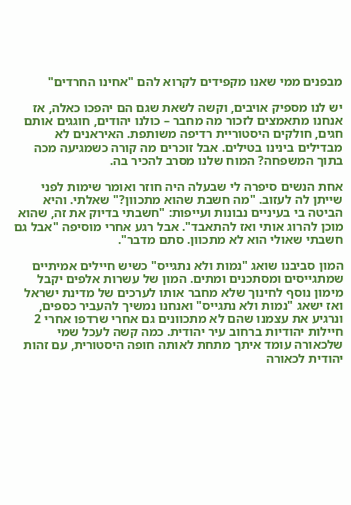מבפנים ממי שאנו מקפידים לקרוא להם "אחינו החרדים"

יש לנו מספיק אויבים, וקשה לשאת שגם הם יהפכו כאלה, אז אנחנו מתאמצים לזכור מה מחבר – כולנו יהודים, חוגגים אותם חגים, חולקים היסטוריית רדיפה משותפת. האיראנים לא מבדילים בינינו בטילים. אבל זוכרים מה קורה כשמגיעה מכה בתוך המשפחה? המוח שלנו מסרב להכיר בה.

אחת הנשים סיפרה לי שבעלה היה חוזר ואומר שימות לפני שייתן לה לעזוב. "מה חשבת שהוא מתכוון?" שאלתי. והיא הביטה בי בעיניים נבונות ועייפות: "חשבתי בדיוק את זה, שהוא מוכן להרוג אותי ואז להתאבד". אבל רגע אחרי מוסיפה "אבל גם חשבתי שאולי הוא לא מתכוון. סתם מדבר".

המון סביבנו שואג "נמות ולא נתגייס" כשיש חיילים אמיתיים שמתגייסים ומסתכנים ומתים. המון של עשרות אלפים יקבל מימון נוסף לחינוך שלא מחבר אותו לערכים של מדינת ישראל ואז ישאג "נמות ולא נתגייס" ואנחנו נמשיך להעביר כספים, ונרגיע את עצמנו שהם לא מתכוונים גם אחרי שרדפו אחרי 2 חיילות יהודיות ברחוב עיר יהודית. כמה קשה לעכל שמי שלכאורה עומד איתך מתחת לאותה חופה היסטורית, עם זהות יהודית לכאורה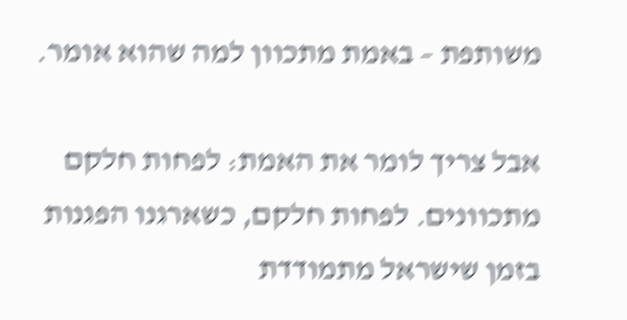משותפת – באמת מתכוון למה שהוא אומר.

אבל צריך לומר את האמת: לפחות חלקם מתכוונים. לפחות חלקם, כשארגנו הפגנות בזמן שישראל מתמודדת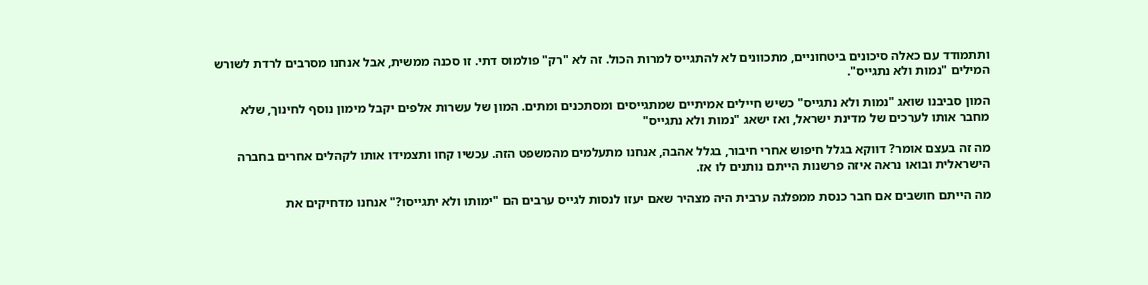ותתמודד עם כאלה סיכונים ביטחוניים, מתכוונים לא להתגייס למרות הכול. זה לא "רק" פולמוס דתי. זו סכנה ממשית, אבל אנחנו מסרבים לרדת לשורש המילים "נמות ולא נתגייס".

המון סביבנו שואג "נמות ולא נתגייס" כשיש חיילים אמיתיים שמתגייסים ומסתכנים ומתים. המון של עשרות אלפים יקבל מימון נוסף לחינוך, שלא מחבר אותו לערכים של מדינת ישראל, ואז ישאג "נמות ולא נתגייס"

מה זה בעצם אומר? דווקא בגלל חיפוש אחרי חיבור, בגלל אהבה, אנחנו מתעלמים מהמשפט הזה. עכשיו קחו ותצמידו אותו לקהלים אחרים בחברה הישראלית ובואו נראה איזה פרשנות הייתם נותנים לו אז.

מה הייתם חושבים אם חבר כנסת ממפלגה ערבית היה מצהיר שאם יעזו לנסות לגייס ערבים הם "ימותו ולא יתגייסו?" אנחנו מדחיקים את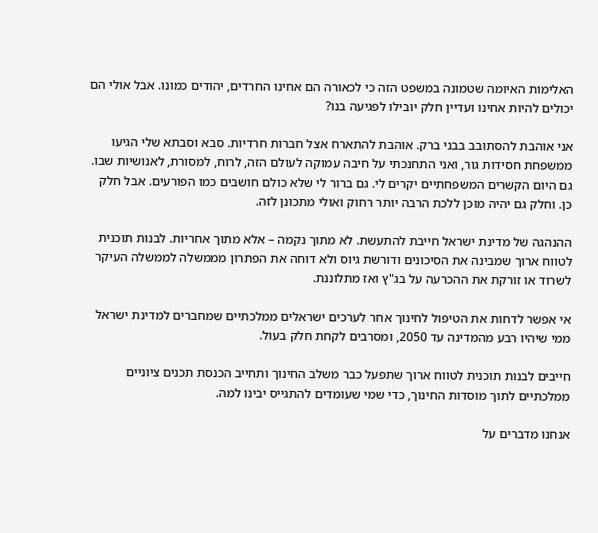האלימות האיומה שטמונה במשפט הזה כי לכאורה הם אחינו החרדים, יהודים כמונו. אבל אולי הם יכולים להיות אחינו ועדיין חלק יובילו לפגיעה בנו?

אני אוהבת להסתובב בבני ברק. אוהבת להתארח אצל חברות חרדיות. סבא וסבתא שלי הגיעו ממשפחת חסידות גור, ואני התחנכתי על חיבה עמוקה לעולם הזה, לרוח, למסורת, לאנושיות שבו. גם היום הקשרים המשפחתיים יקרים לי. גם ברור לי שלא כולם חושבים כמו הפורעים. אבל חלק כן. וחלק גם יהיה מוכן ללכת הרבה יותר רחוק ואולי מתכונן לזה.

ההנהגה של מדינת ישראל חייבת להתעשת. לא מתוך נקמה – אלא מתוך אחריות. לבנות תוכנית לטווח ארוך שמבינה את הסיכונים ודורשת גיוס ולא דוחה את הפתרון מממשלה לממשלה העיקר לשרוד או זורקת את ההכרעה על בג"ץ ואז מתלוננת.

אי אפשר לדחות את הטיפול לחינוך אחר לערכים ישראלים ממלכתיים שמחברים למדינת ישראל ממי שיהיו רבע מהמדינה עד 2050, ומסרבים לקחת חלק בעול.

חייבים לבנות תוכנית לטווח ארוך שתפעל כבר משלב החינוך ותחייב הכנסת תכנים ציוניים ממלכתיים לתוך מוסדות החינוך, כדי שמי שעומדים להתגייס יבינו למה.

אנחנו מדברים על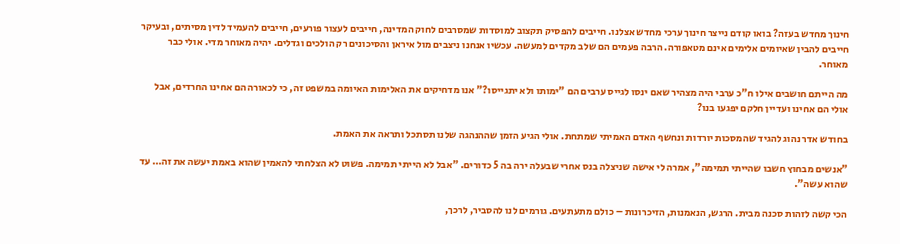חינוך מחדש בעזה? בואו קודם נייצר חינוך ערכי מחדש אצלנו. חייבים להפסיק תקצוב למוסדות שמסרבים לחוק המדינה, חייבים לעצור פורעים, חייבים להעמיד לדין מסיתים, ובעיקר חייבים להבין שאיומים אלימים אינם מטאפורה. הרבה פעמים הם שלב מקדים למעשה. עכשיו אנחנו ניצבים מול איראן והסיכונים רק הולכים וגדלים. יהיה מאוחר מדי. אולי כבר מאוחר.

מה הייתם חושבים אילו ח"כ ערבי היה מצהיר שאם ינסו לגייס ערבים הם "ימותו ולא יתגייסו?" אנו מדחיקים את האלימות האיומה במשפט זה, כי לכאורה הם אחינו החרדים, אבל אולי הם אחינו ועדיין חלקם יפגעו בנו?

בחודש אדר נהוג להגיד שהמסכות יורדות ונחשף האדם האמיתי שמתחת. אולי הגיע הזמן שההנהגה שלנו תסתכל ותראה את האמת.

"אנשים מבחוץ חשבו שהייתי תמימה", אמרה לי אישה שניצלה בנס אחרי שבעלה ירה בה 5 כדורים. "אבל לא הייתי תמימה. פשוט לא הצלחתי להאמין שהוא באמת יעשה את זה… עד שהוא עשה".

הכי קשה לזהות סכנה מבית. הרגש, הנאמנות, הזיכרונות – כולם מתעתעים. גורמים לנו להסביר, לרכך,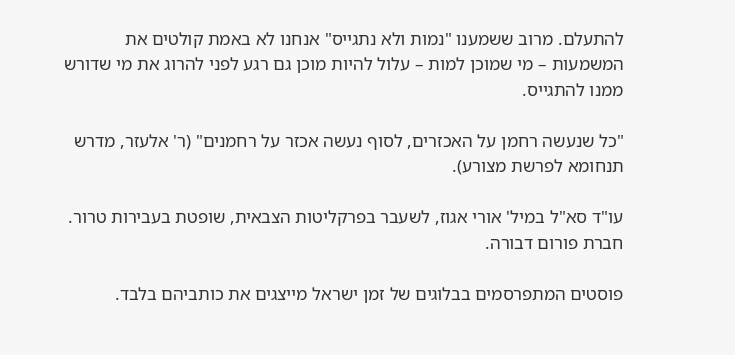להתעלם. מרוב ששמענו "נמות ולא נתגייס" אנחנו לא באמת קולטים את המשמעות – מי שמוכן למות – עלול להיות מוכן גם רגע לפני להרוג את מי שדורש ממנו להתגייס.

"כל שנעשה רחמן על האכזרים, לסוף נעשה אכזר על רחמנים" (ר' אלעזר, מדרש תנחומא לפרשת מצורע).

עו"ד סא"ל במיל' אורי אגוז, לשעבר בפרקליטות הצבאית, שופטת בעבירות טרור. חברת פורום דבורה.

פוסטים המתפרסמים בבלוגים של זמן ישראל מייצגים את כותביהם בלבד.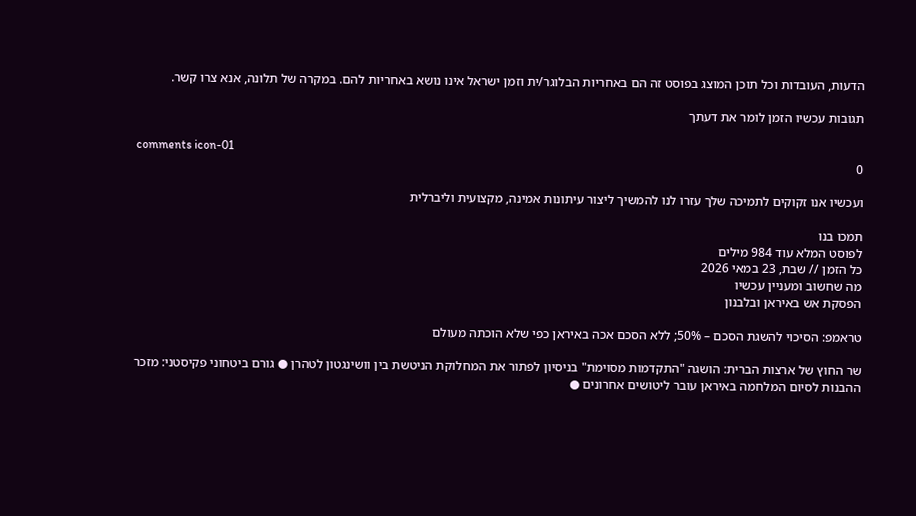הדעות, העובדות וכל תוכן המוצג בפוסט זה הם באחריות הבלוגר/ית וזמן ישראל אינו נושא באחריות להם. במקרה של תלונה, אנא צרו קשר.

תגובות עכשיו הזמן לומר את דעתך

comments icon-01
0

ועכשיו אנו זקוקים לתמיכה שלך עזרו לנו להמשיך ליצור עיתונות אמינה, מקצועית וליברלית

תמכו בנו
לפוסט המלא עוד 984 מילים
כל הזמן // שבת, 23 במאי 2026
מה שחשוב ומעניין עכשיו
הפסקת אש באיראן ובלבנון

טראמפ: הסיכוי להשגת הסכם – 50%; ללא הסכם אכה באיראן כפי שלא הוכתה מעולם

שר החוץ של ארצות הברית: הושגה "התקדמות מסוימת" בניסיון לפתור את המחלוקת הניטשת בין וושינגטון לטהרן ● גורם ביטחוני פקיסטני: מזכר ההבנות לסיום המלחמה באיראן עובר ליטושים אחרונים ●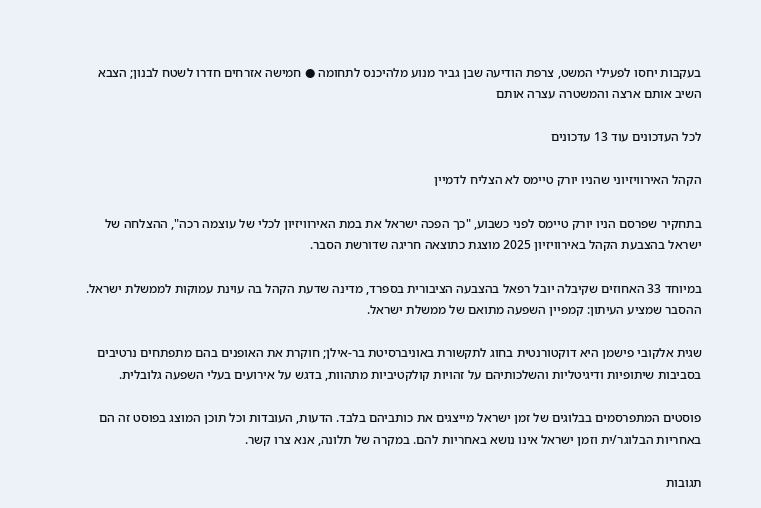בעקבות יחסו לפעילי המשט, צרפת הודיעה שבן גביר מנוע מלהיכנס לתחומה ● חמישה אזרחים חדרו לשטח לבנון; הצבא השיב אותם ארצה והמשטרה עצרה אותם

לכל העדכונים עוד 13 עדכונים

הקהל האירוויזיוני שהניו יורק טיימס לא הצליח לדמיין

בתחקיר שפרסם הניו יורק טיימס לפני כשבוע, "כך הפכה ישראל את במת האירוויזיון לכלי של עוצמה רכה", ההצלחה של ישראל בהצבעת הקהל באירוויזיון 2025 מוצגת כתוצאה חריגה שדורשת הסבר.

במיוחד 33 האחוזים שקיבלה יובל רפאל בהצבעה הציבורית בספרד, מדינה שדעת הקהל בה עוינת עמוקות לממשלת ישראל. ההסבר שמציע העיתון: קמפיין השפעה מתואם של ממשלת ישראל.

שגית אלקובי פישמן היא דוקטורנטית בחוג לתקשורת באוניברסיטת בר-אילן; חוקרת את האופנים בהם מתפתחים נרטיבים בסביבות שיתופיות ודיגיטליות והשלכותיהם על זהויות קולקטיביות מתהוות, בדגש על אירועים בעלי השפעה גלובלית.

פוסטים המתפרסמים בבלוגים של זמן ישראל מייצגים את כותביהם בלבד. הדעות, העובדות וכל תוכן המוצג בפוסט זה הם באחריות הבלוגר/ית וזמן ישראל אינו נושא באחריות להם. במקרה של תלונה, אנא צרו קשר.

תגובות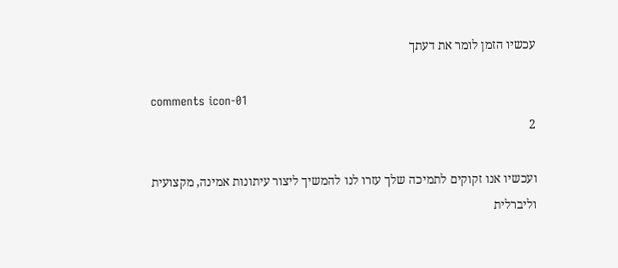עכשיו הזמן לומר את דעתך

comments icon-01
2

ועכשיו אנו זקוקים לתמיכה שלך עזרו לנו להמשיך ליצור עיתונות אמינה, מקצועית וליברלית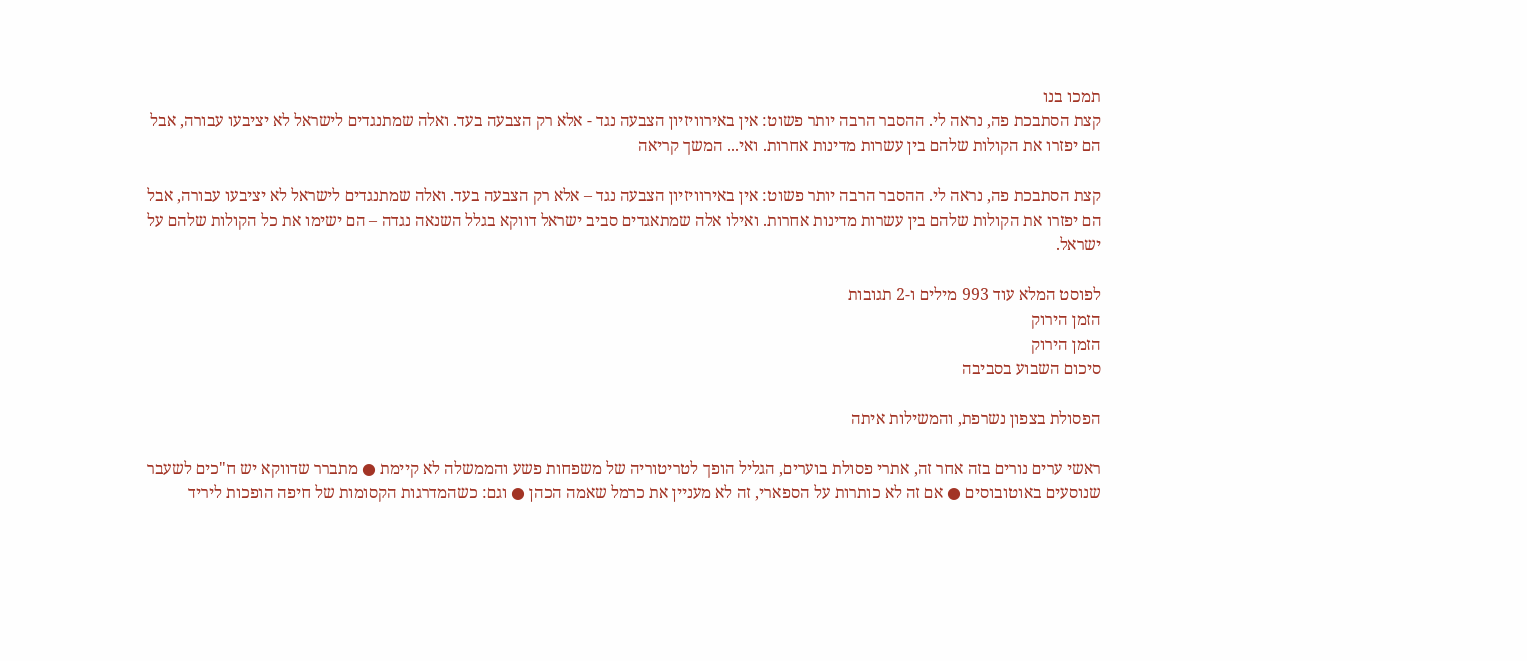תמכו בנו
קצת הסתבכת פה, נראה לי. ההסבר הרבה יותר פשוט: אין באירוויזיון הצבעה נגד - אלא רק הצבעה בעד. ואלה שמתנגדים לישראל לא יציבעו עבורה, אבל הם יפזרו את הקולות שלהם בין עשרות מדינות אחרות. ואי... המשך קריאה

קצת הסתבכת פה, נראה לי. ההסבר הרבה יותר פשוט: אין באירוויזיון הצבעה נגד – אלא רק הצבעה בעד. ואלה שמתנגדים לישראל לא יציבעו עבורה, אבל הם יפזרו את הקולות שלהם בין עשרות מדינות אחרות. ואילו אלה שמתאגדים סביב ישראל דווקא בגלל השנאה נגדה – הם ישימו את כל הקולות שלהם על ישראל.

לפוסט המלא עוד 993 מילים ו-2 תגובות
הזמן הירוק
הזמן הירוק
סיכום השבוע בסביבה

הפסולת בצפון נשרפת, והמשילות איתה

ראשי ערים נורים בזה אחר זה, אתרי פסולת בוערים, הגליל הופך לטריטוריה של משפחות פשע והממשלה לא קיימת ● מתברר שדווקא יש ח"כים לשעבר שנוסעים באוטובוסים ● אם זה לא כותרות על הספארי, זה לא מעניין את כרמל שאמה הכהן ● וגם: כשהמדרגות הקסומות של חיפה הופכות ליריד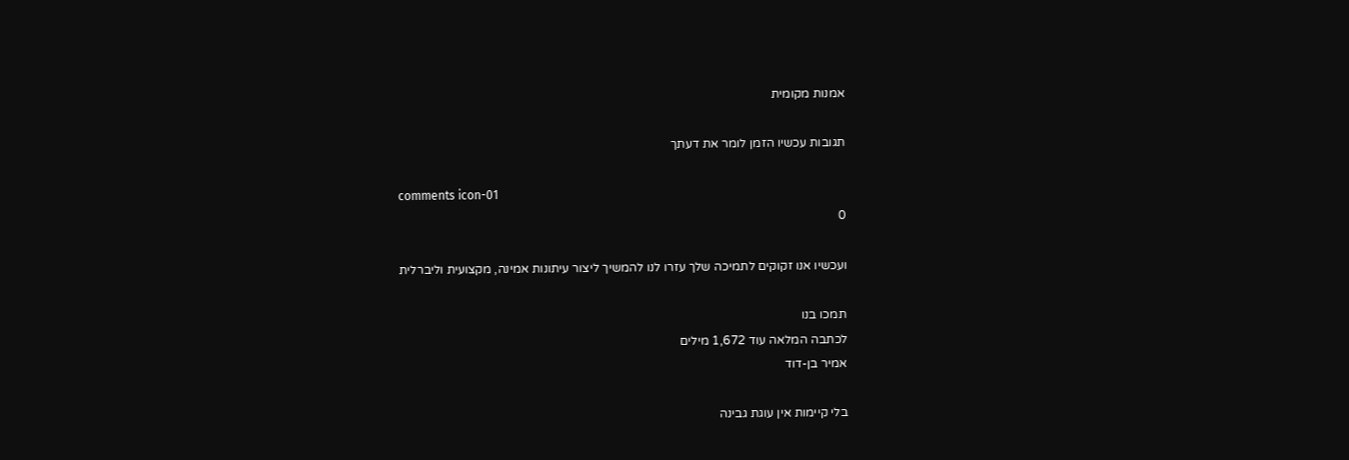אמנות מקומית

תגובות עכשיו הזמן לומר את דעתך

comments icon-01
0

ועכשיו אנו זקוקים לתמיכה שלך עזרו לנו להמשיך ליצור עיתונות אמינה, מקצועית וליברלית

תמכו בנו
לכתבה המלאה עוד 1,672 מילים
אמיר בן-דוד

בלי קיימות אין עוגת גבינה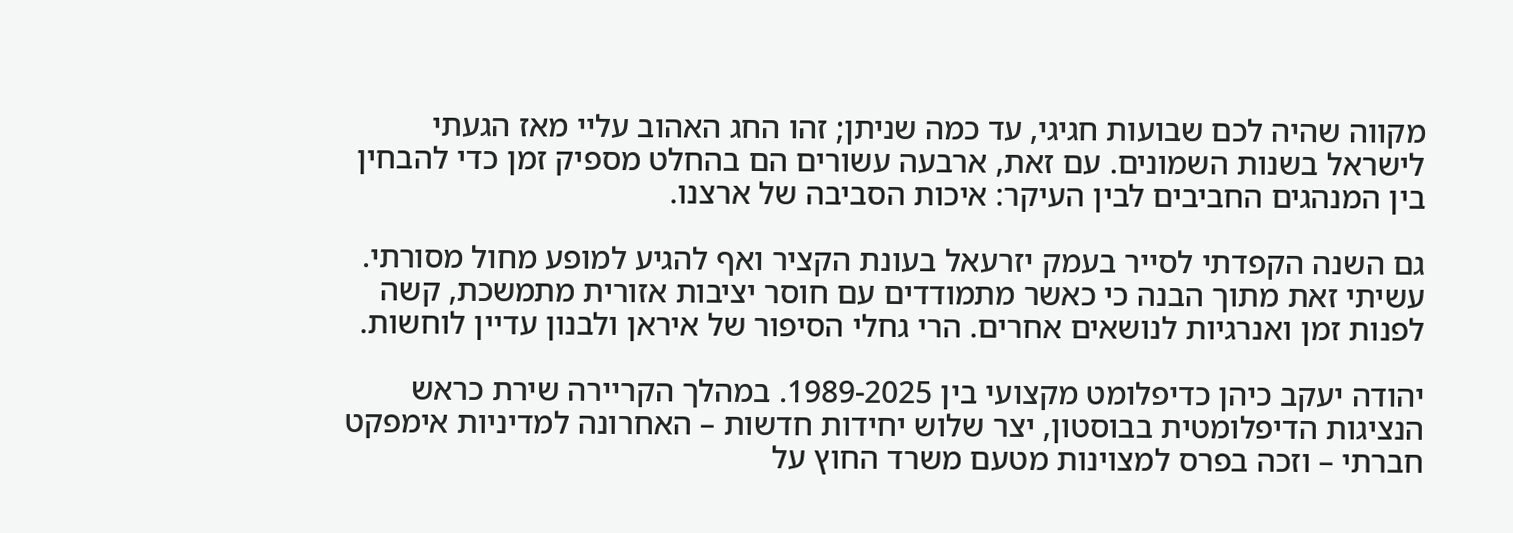מקווה שהיה לכם שבועות חגיגי, עד כמה שניתן; זהו החג האהוב עליי מאז הגעתי לישראל בשנות השמונים. עם זאת, ארבעה עשורים הם בהחלט מספיק זמן כדי להבחין בין המנהגים החביבים לבין העיקר: איכות הסביבה של ארצנו.

גם השנה הקפדתי לסייר בעמק יזרעאל בעונת הקציר ואף להגיע למופע מחול מסורתי. עשיתי זאת מתוך הבנה כי כאשר מתמודדים עם חוסר יציבות אזורית מתמשכת, קשה לפנות זמן ואנרגיות לנושאים אחרים. הרי גחלי הסיפור של איראן ולבנון עדיין לוחשות.

יהודה יעקב כיהן כדיפלומט מקצועי בין 1989-2025. במהלך הקריירה שירת כראש הנציגות הדיפלומטית בבוסטון, יצר שלוש יחידות חדשות – האחרונה למדיניות אימפקט חברתי – וזכה בפרס למצוינות מטעם משרד החוץ על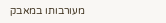מעורבותו במאבק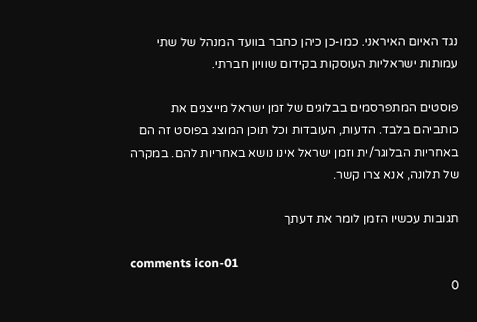נגד האיום האיראני. כמו-כן כיהן כחבר בוועד המנהל של שתי עמותות ישראליות העוסקות בקידום שוויון חברתי.

פוסטים המתפרסמים בבלוגים של זמן ישראל מייצגים את כותביהם בלבד. הדעות, העובדות וכל תוכן המוצג בפוסט זה הם באחריות הבלוגר/ית וזמן ישראל אינו נושא באחריות להם. במקרה של תלונה, אנא צרו קשר.

תגובות עכשיו הזמן לומר את דעתך

comments icon-01
0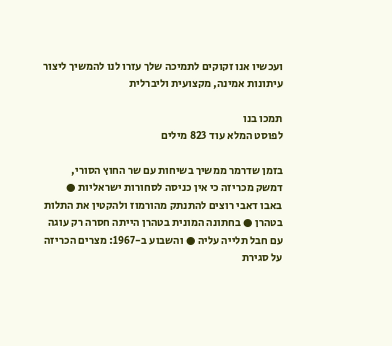ועכשיו אנו זקוקים לתמיכה שלך עזרו לנו להמשיך ליצור עיתונות אמינה, מקצועית וליברלית

תמכו בנו
לפוסט המלא עוד 823 מילים

בזמן שדרמר ממשיך בשיחות עם שר החוץ הסורי, דמשק מכריזה כי אין כניסה לסחורות ישראליות ● באבו דאבי רוצים להתנתק מהורמוז ולהקטין את התלות בטהרן ● בחתונה המונית בטהרן הייתה חסרה רק עוגה עם חבל תלייה עליה ● והשבוע ב-1967: מצרים הכריזה על סגירת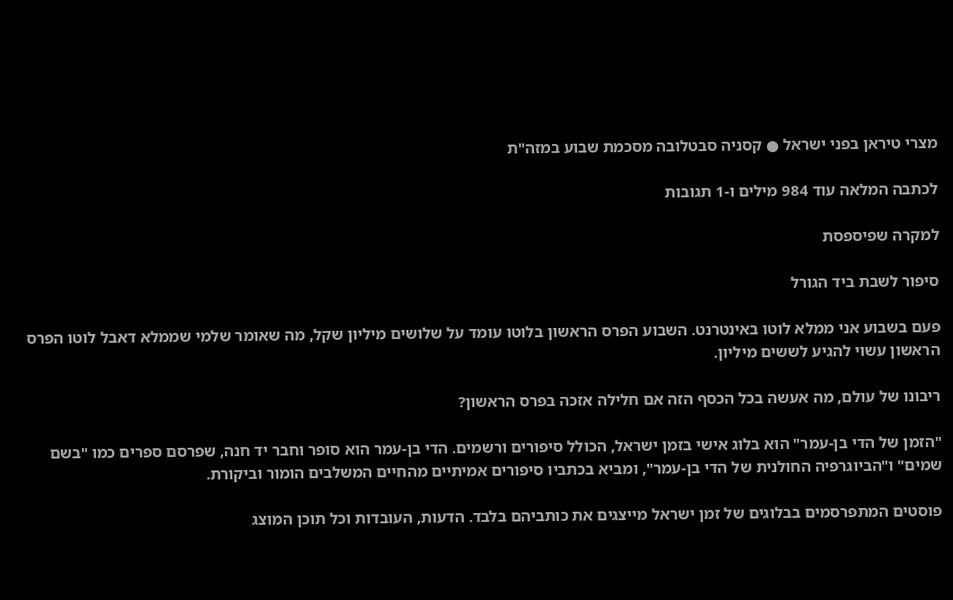מצרי טיראן בפני ישראל ● קסניה סבטלובה מסכמת שבוע במזה"ת

לכתבה המלאה עוד 984 מילים ו-1 תגובות

למקרה שפיספסת

סיפור לשבת ביד הגורל

פעם בשבוע אני ממלא לוטו באינטרנט. השבוע הפרס הראשון בלוטו עומד על שלושים מיליון שקל, מה שאומר שלמי שממלא דאבל לוטו הפרס הראשון עשוי להגיע לששים מיליון.

ריבונו של עולם, מה אעשה בכל הכסף הזה אם חלילה אזכה בפרס הראשון?

"הזמן של הדי בן-עמר" הוא בלוג אישי בזמן ישראל, הכולל סיפורים ורשמים. הדי בן-עמר הוא סופר וחבר יד חנה, שפרסם ספרים כמו "בשם שמים" ו"הביוגרפיה החולנית של הדי בן-עמר", ומביא בכתביו סיפורים אמיתיים מהחיים המשלבים הומור וביקורת.

פוסטים המתפרסמים בבלוגים של זמן ישראל מייצגים את כותביהם בלבד. הדעות, העובדות וכל תוכן המוצג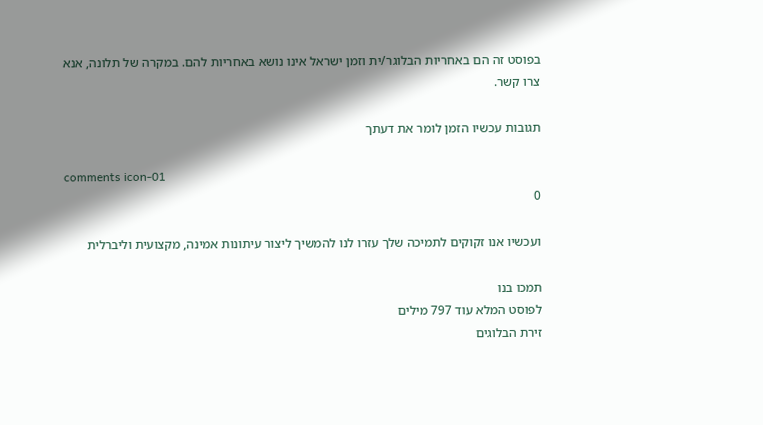בפוסט זה הם באחריות הבלוגר/ית וזמן ישראל אינו נושא באחריות להם. במקרה של תלונה, אנא צרו קשר.

תגובות עכשיו הזמן לומר את דעתך

comments icon-01
0

ועכשיו אנו זקוקים לתמיכה שלך עזרו לנו להמשיך ליצור עיתונות אמינה, מקצועית וליברלית

תמכו בנו
לפוסט המלא עוד 797 מילים
זירת הבלוגים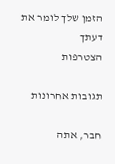הזמן שלך לומר את דעתך
הצטרפות

תגובות אחרונות

חבר, אתה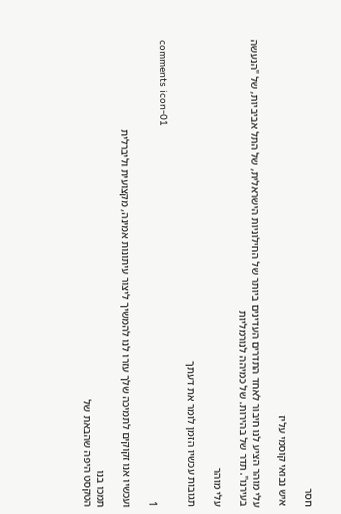חסר

איש נבואי קוסמי עליז

עלי מוהר הציע לנו חיבור לאחד התדרים העדינים ביותר של החילוניות הישראלית, של התל אביביות, של "הנעשה בעירנו". תדר של בהירות. של כמיהה לנורמליות

עלי מוהר

תגובות עכשיו הזמן לומר את דעתך

comments icon-01
1

ועכשיו אנו זקוקים לתמיכה שלך עזרו לנו להמשיך ליצור עיתונות אמינה, מקצועית וליברלית

תמכו בנו
הטקסט היפה שהבאת של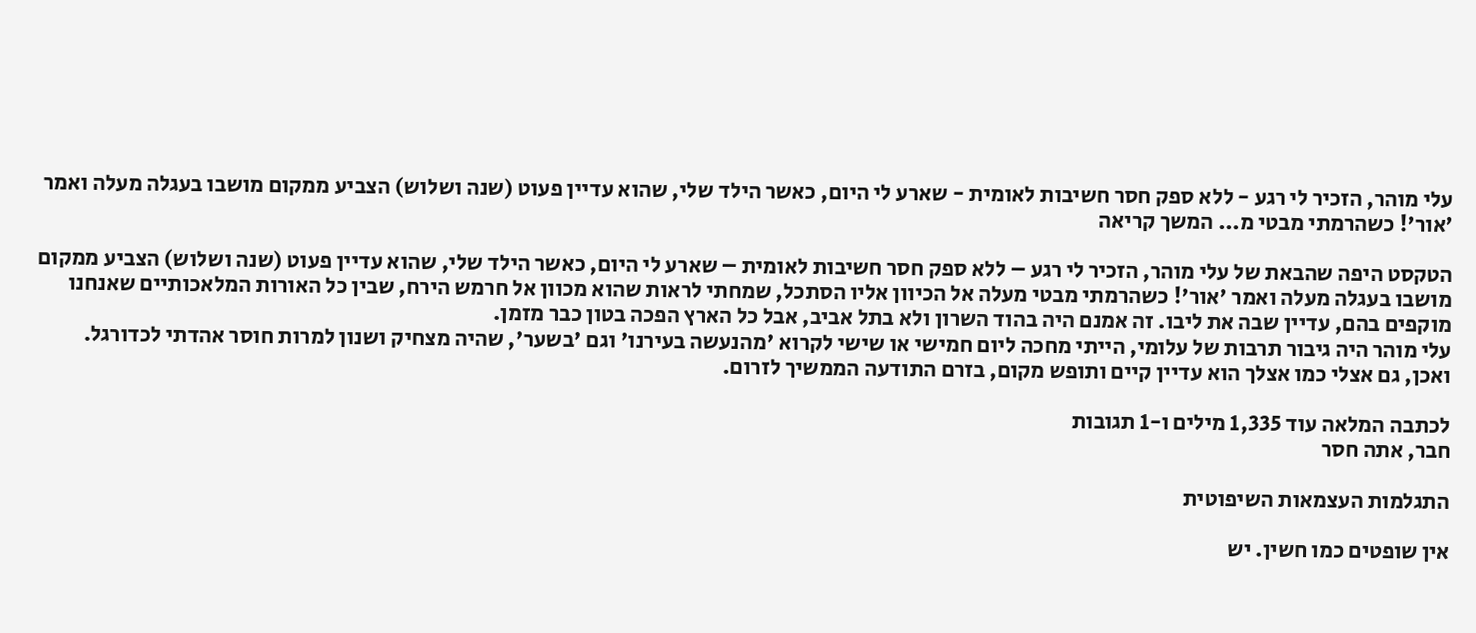עלי מוהר, הזכיר לי רגע - ללא ספק חסר חשיבות לאומית - שארע לי היום, כאשר הילד שלי, שהוא עדיין פעוט (שנה ושלוש) הצביע ממקום מושבו בעגלה מעלה ואמר 'אור'! כשהרמתי מבטי מ... המשך קריאה

הטקסט היפה שהבאת של עלי מוהר, הזכיר לי רגע – ללא ספק חסר חשיבות לאומית – שארע לי היום, כאשר הילד שלי, שהוא עדיין פעוט (שנה ושלוש) הצביע ממקום מושבו בעגלה מעלה ואמר 'אור'! כשהרמתי מבטי מעלה אל הכיוון אליו הסתכל, שמחתי לראות שהוא מכוון אל חרמש הירח, שבין כל האורות המלאכותיים שאנחנו מוקפים בהם, עדיין שבה את ליבו. זה אמנם היה בהוד השרון ולא בתל אביב, אבל כל הארץ הפכה בטון כבר מזמן.
עלי מוהר היה גיבור תרבות של עלומי, הייתי מחכה ליום חמישי או שישי לקרוא 'מהנעשה בעירנו' וגם 'בשער', שהיה מצחיק ושנון למרות חוסר אהדתי לכדורגל. ואכן, גם אצלי כמו אצלך הוא עדיין קיים ותופש מקום, בזרם התודעה הממשיך לזרום.

לכתבה המלאה עוד 1,335 מילים ו-1 תגובות
חבר, אתה חסר

התגלמות העצמאות השיפוטית

אין שופטים כמו חשין. יש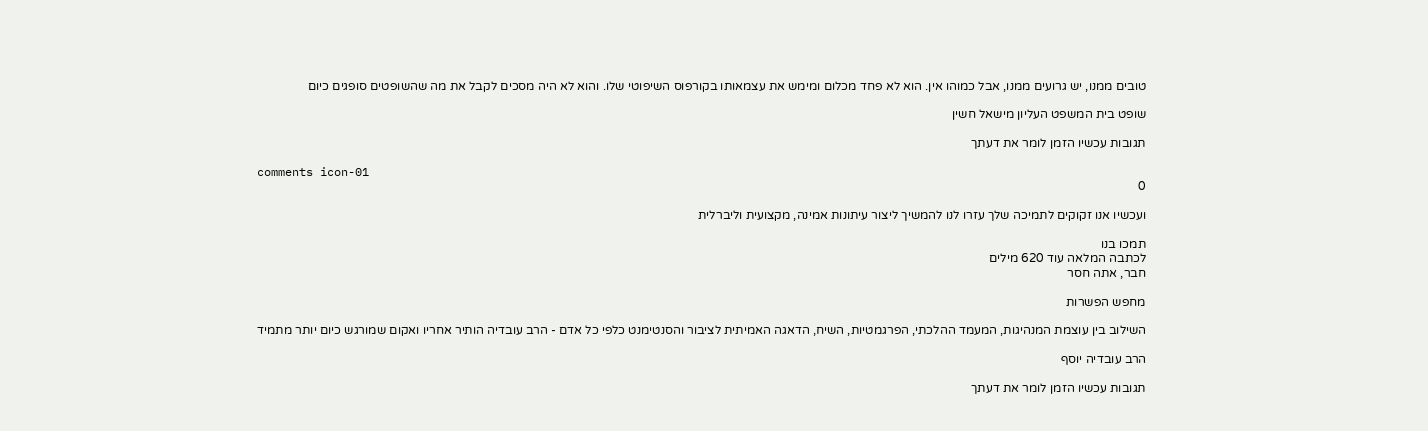טובים ממנו, יש גרועים ממנו, אבל כמוהו אין. הוא לא פחד מכלום ומימש את עצמאותו בקורפוס השיפוטי שלו. והוא לא היה מסכים לקבל את מה שהשופטים סופגים כיום

שופט בית המשפט העליון מישאל חשין

תגובות עכשיו הזמן לומר את דעתך

comments icon-01
0

ועכשיו אנו זקוקים לתמיכה שלך עזרו לנו להמשיך ליצור עיתונות אמינה, מקצועית וליברלית

תמכו בנו
לכתבה המלאה עוד 620 מילים
חבר, אתה חסר

מחפש הפשרות

השילוב בין עוצמת המנהיגות, המעמד ההלכתי, הפרגמטיות, השיח, הדאגה האמיתית לציבור והסנטימנט כלפי כל אדם - הרב עובדיה הותיר אחריו ואקום שמורגש כיום יותר מתמיד

הרב עובדיה יוסף

תגובות עכשיו הזמן לומר את דעתך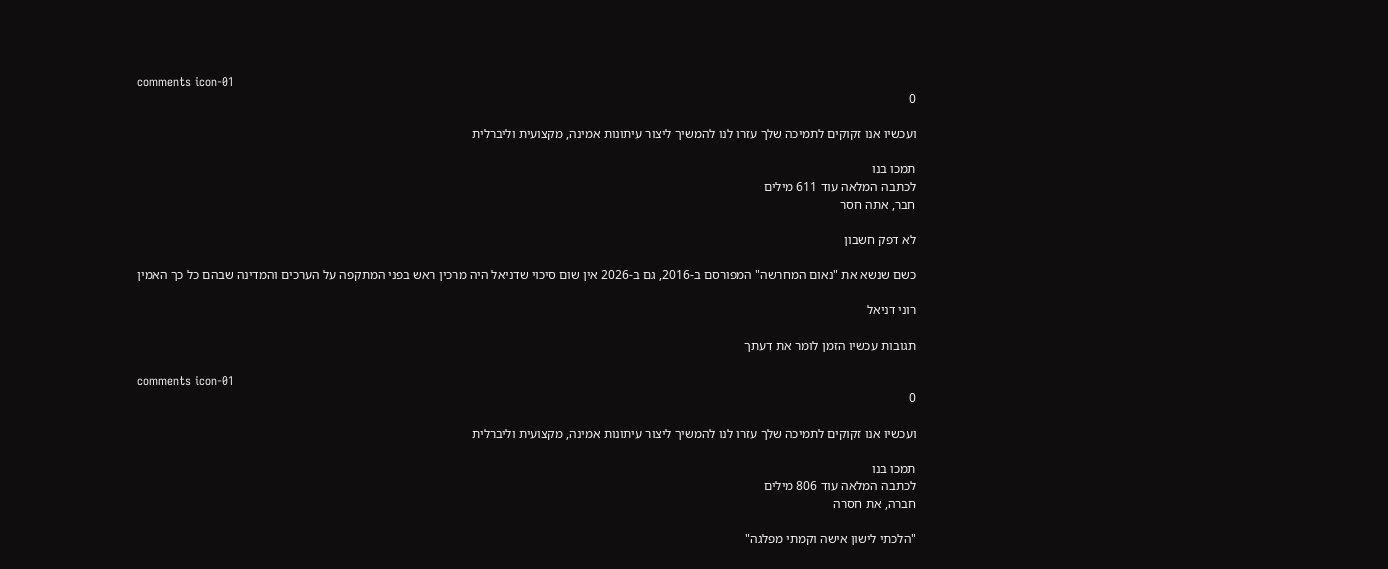comments icon-01
0

ועכשיו אנו זקוקים לתמיכה שלך עזרו לנו להמשיך ליצור עיתונות אמינה, מקצועית וליברלית

תמכו בנו
לכתבה המלאה עוד 611 מילים
חבר, אתה חסר

לא דפק חשבון

כשם שנשא את "נאום המחרשה" המפורסם ב-2016, גם ב-2026 אין שום סיכוי שדניאל היה מרכין ראש בפני המתקפה על הערכים והמדינה שבהם כל כך האמין

רוני דניאל

תגובות עכשיו הזמן לומר את דעתך

comments icon-01
0

ועכשיו אנו זקוקים לתמיכה שלך עזרו לנו להמשיך ליצור עיתונות אמינה, מקצועית וליברלית

תמכו בנו
לכתבה המלאה עוד 806 מילים
חברה, את חסרה

"הלכתי לישון אישה וקמתי מפלגה"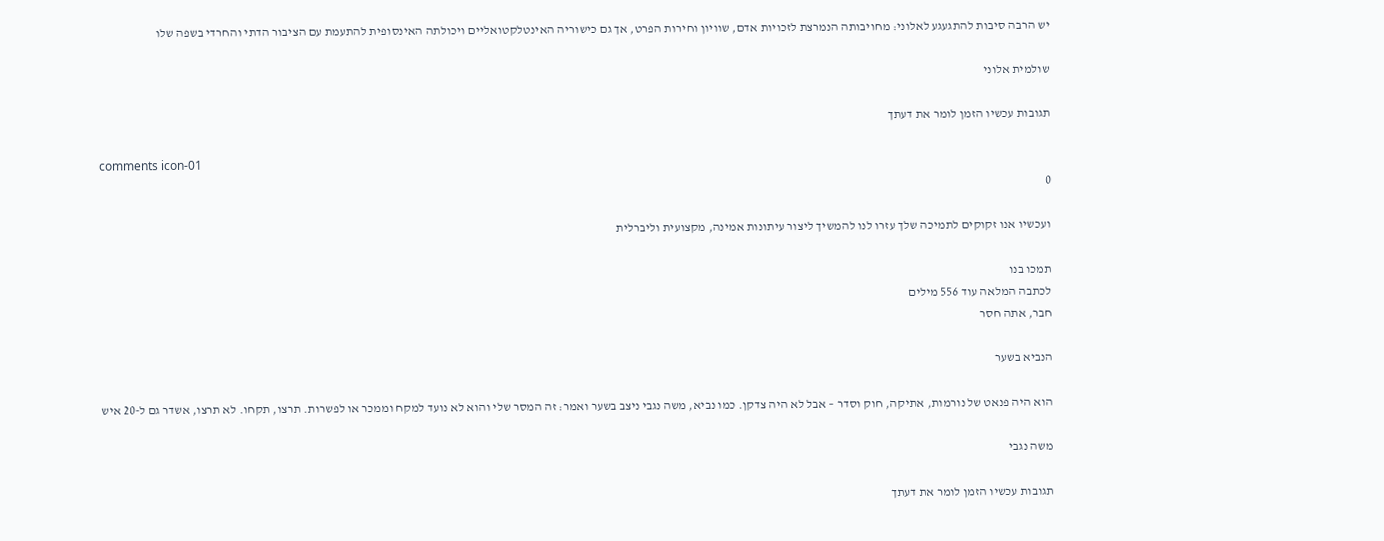יש הרבה סיבות להתגעגע לאלוני: מחויבותה הנמרצת לזכויות אדם, שוויון וחירות הפרט, אך גם כישוריה האינטלקטואליים ויכולתה האינסופית להתעמת עם הציבור הדתי והחרדי בשפה שלו

שולמית אלוני

תגובות עכשיו הזמן לומר את דעתך

comments icon-01
0

ועכשיו אנו זקוקים לתמיכה שלך עזרו לנו להמשיך ליצור עיתונות אמינה, מקצועית וליברלית

תמכו בנו
לכתבה המלאה עוד 556 מילים
חבר, אתה חסר

הנביא בשער

הוא היה פנאט של נורמות, אתיקה, חוק וסדר – אבל לא היה צדקן. כמו נביא, משה נגבי ניצב בשער ואמר: זה המסר שלי והוא לא נועד למקח וממכר או לפשרות. תרצו, תקחו. לא תרצו, אשדר גם ל-20 איש

משה נגבי

תגובות עכשיו הזמן לומר את דעתך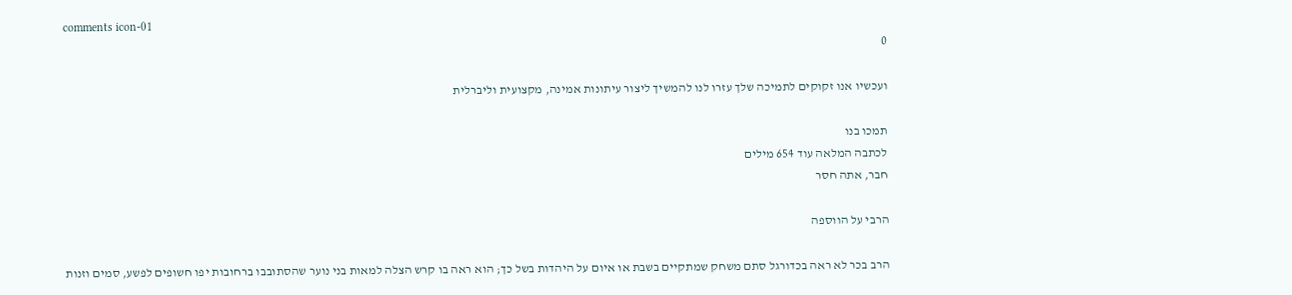comments icon-01
0

ועכשיו אנו זקוקים לתמיכה שלך עזרו לנו להמשיך ליצור עיתונות אמינה, מקצועית וליברלית

תמכו בנו
לכתבה המלאה עוד 654 מילים
חבר, אתה חסר

הרבי על הווספה

הרב בכר לא ראה בכדורגל סתם משחק שמתקיים בשבת או איום על היהדות בשל כך; הוא ראה בו קרש הצלה למאות בני נוער שהסתובבו ברחובות יפו חשופים לפשע, סמים וזנות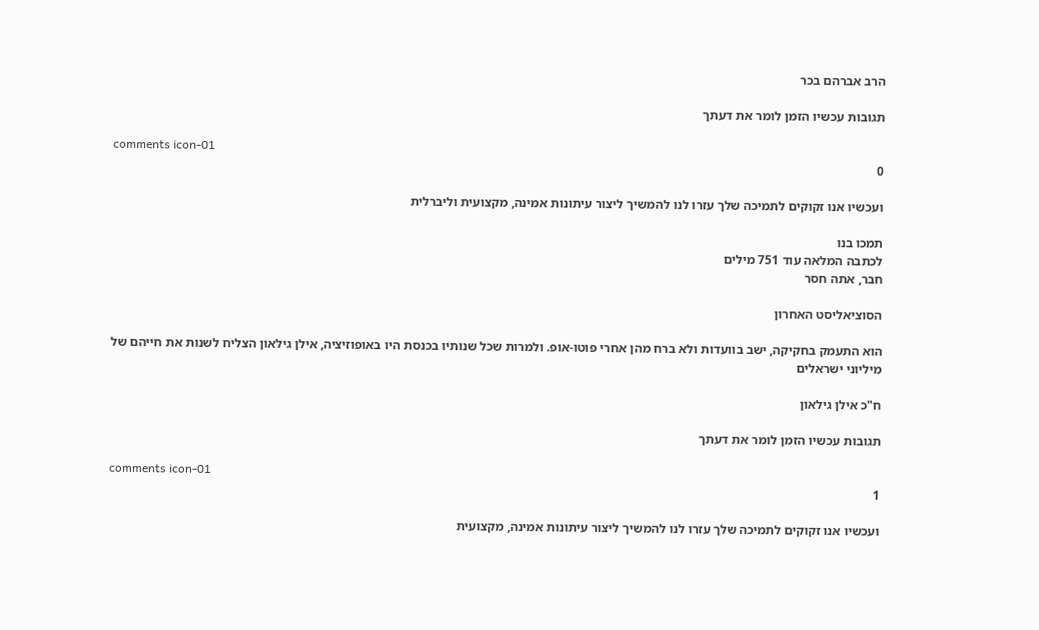הרב אברהם בכר

תגובות עכשיו הזמן לומר את דעתך

comments icon-01
0

ועכשיו אנו זקוקים לתמיכה שלך עזרו לנו להמשיך ליצור עיתונות אמינה, מקצועית וליברלית

תמכו בנו
לכתבה המלאה עוד 751 מילים
חבר, אתה חסר

הסוציאליסט האחרון

הוא התעמק בחקיקה, ישב בוועדות ולא ברח מהן אחרי פוטו-אופ. ולמרות שכל שנותיו בכנסת היו באופוזיציה, אילן גילאון הצליח לשנות את חייהם של מיליוני ישראלים

ח"כ אילן גילאון

תגובות עכשיו הזמן לומר את דעתך

comments icon-01
1

ועכשיו אנו זקוקים לתמיכה שלך עזרו לנו להמשיך ליצור עיתונות אמינה, מקצועית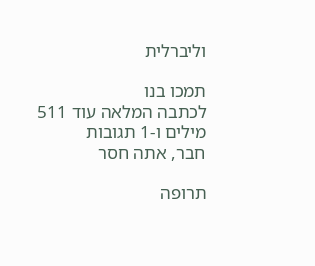וליברלית

תמכו בנו
לכתבה המלאה עוד 511 מילים ו-1 תגובות
חבר, אתה חסר

תרופה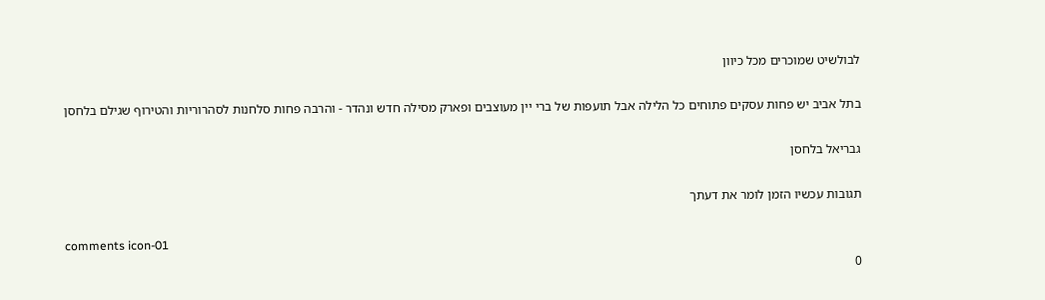לבולשיט שמוכרים מכל כיוון

בתל אביב יש פחות עסקים פתוחים כל הלילה אבל תועפות של ברי יין מעוצבים ופארק מסילה חדש ונהדר - והרבה פחות סלחנות לסהרוריות והטירוף שגילם בלחסן

גבריאל בלחסן

תגובות עכשיו הזמן לומר את דעתך

comments icon-01
0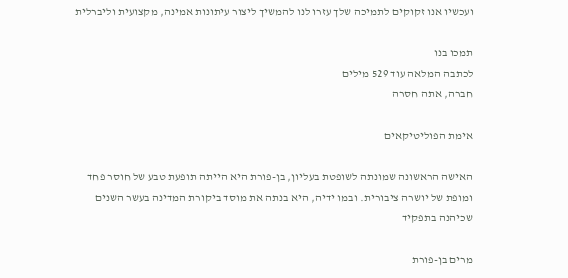ועכשיו אנו זקוקים לתמיכה שלך עזרו לנו להמשיך ליצור עיתונות אמינה, מקצועית וליברלית

תמכו בנו
לכתבה המלאה עוד 529 מילים
חברה, אתה חסרה

אימת הפוליטיקאים

האישה הראשונה שמונתה לשופטת בעליון, בן-פורת היא הייתה תופעת טבע של חוסר פחד ומופת של יושרה ציבורית. ובמו ידיה, היא בנתה את מוסד ביקורת המדינה בעשר השנים שכיהנה בתפקיד

מרים בן-פורת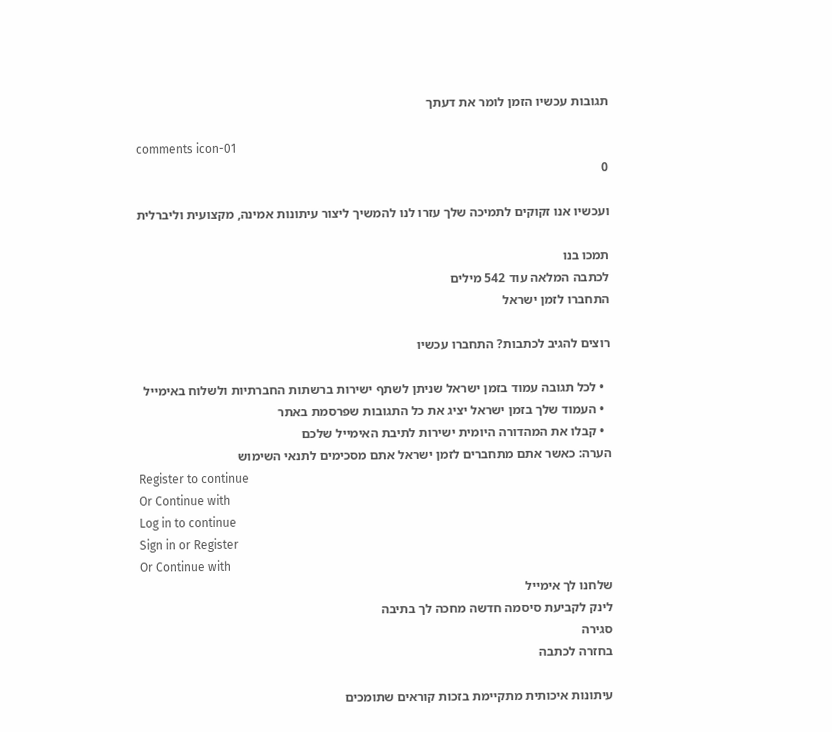תגובות עכשיו הזמן לומר את דעתך

comments icon-01
0

ועכשיו אנו זקוקים לתמיכה שלך עזרו לנו להמשיך ליצור עיתונות אמינה, מקצועית וליברלית

תמכו בנו
לכתבה המלאה עוד 542 מילים
התחברו לזמן ישראל

רוצים להגיב לכתבות? התחברו עכשיו

  • לכל תגובה עמוד בזמן ישראל שניתן לשתף ישירות ברשתות החברתיות ולשלוח באימייל
  • העמוד שלך בזמן ישראל יציג את כל התגובות שפרסמת באתר
  • קבלו את המהדורה היומית ישירות לתיבת האימייל שלכם
הערה: כאשר אתם מתחברים לזמן ישראל אתם מסכימים לתנאי השימוש
Register to continue
Or Continue with
Log in to continue
Sign in or Register
Or Continue with
שלחנו לך אימייל
לינק לקביעת סיסמה חדשה מחכה לך בתיבה
סגירה
בחזרה לכתבה

עיתונות איכותית מתקיימת בזכות קוראים שתומכים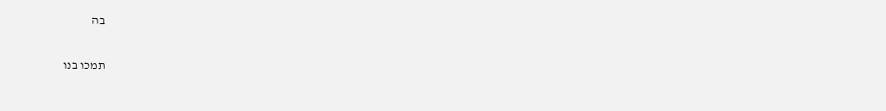בה

תמכו בנו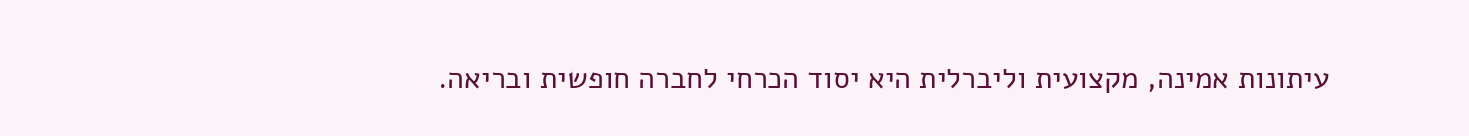עיתונות אמינה, מקצועית וליברלית היא יסוד הכרחי לחברה חופשית ובריאה.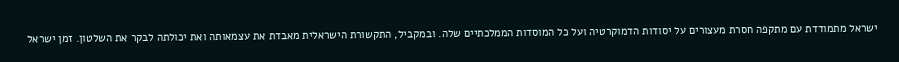ישראל מתמודדת עם מתקפה חסרת מעצורים על יסודות הדמוקרטיה ועל כל המוסדות הממלכתיים שלה. ובמקביל, התקשורת הישראלית מאבדת את עצמאותה ואת יכולתה לבקר את השלטון. זמן ישראל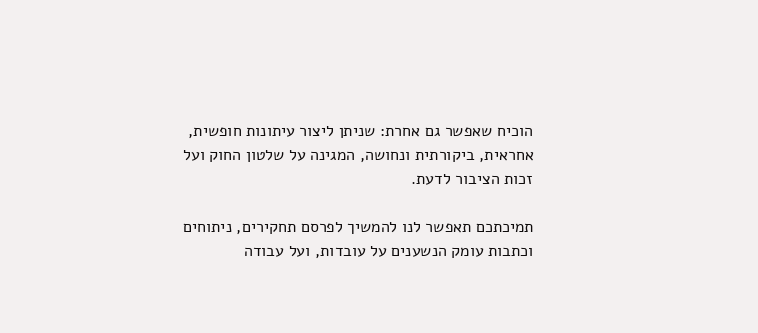הוכיח שאפשר גם אחרת: שניתן ליצור עיתונות חופשית, אחראית, ביקורתית ונחושה, המגינה על שלטון החוק ועל זכות הציבור לדעת.

תמיכתכם תאפשר לנו להמשיך לפרסם תחקירים, ניתוחים וכתבות עומק הנשענים על עובדות, ועל עבודה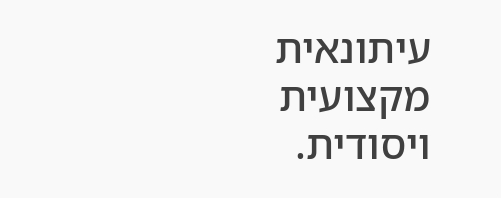עיתונאית מקצועית ויסודית.